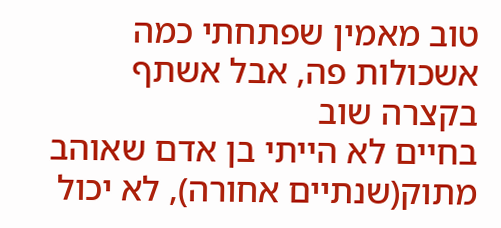טוב מאמין שפתחתי כמה אשכולות פה, אבל אשתף בקצרה שוב
בחיים לא הייתי בן אדם שאוהב מתוק(שנתיים אחורה), לא יכול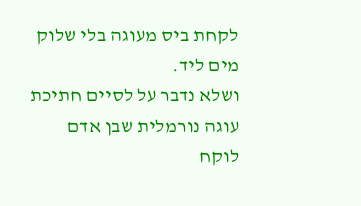לקחת ביס מעוגה בלי שלוק מים ליד.
ושלא נדבר על לסיים חתיכת עוגה נורמלית שבן אדם לוקח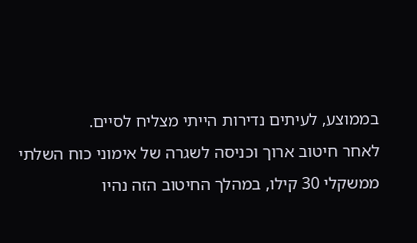בממוצע, לעיתים נדירות הייתי מצליח לסיים.
לאחר חיטוב ארוך וכניסה לשגרה של אימוני כוח השלתי ממשקלי 30 קילו, במהלך החיטוב הזה נהיו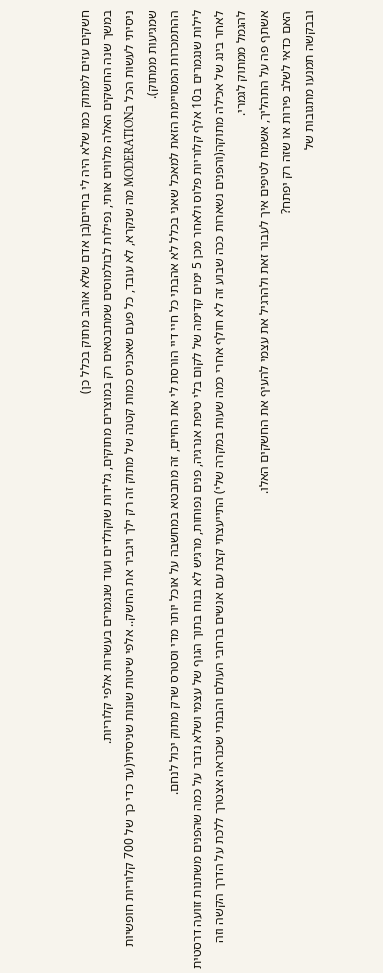חשקים עזים למתוק כמו שלא היה לי בחיים(בן אדם שלא אוהב מתוק בכלל כן)
במשך שנה החשקים האלה מלווים אותי, נפילות לבולמוסים שמתבטאים רק במוצרים מתוקים, גלידות שוקולדים ועוד שנגמרים בעשרות אלפי קלוריות.
ניסיתי לעשות הכל בMODERATION מה שנקרא, לא עובד, כל פעם שאכניס כמות קטנה של מתוק זה רק ילך ויגביר את החשק.. אלפי שיטות שונות שניסיתי(עד כדי כך של 700 קלוריות חופשיות שמגיעות ממתוק).
ההתמכרות המסויימת הזאת למאכל שאני בכלל לא אהבתי כל חיי דיי הורסת לי את החיים, זה מתבטא במחשבה על אוכל יותר מדי וסטרס שרק מתוק יכול לנחם.
לילות שנגמרים ב10 אלף קלוריות פלוס ולאחר מכן 5 ימים קדימה של לקום בלי טיפת אנרגיה, פנים נפוחות, מרגיש לא בנוח בתוך הגוף של עצמי ושלא נדבר על כמה שהפנים משתנות זוועה דרסטית לאחר בינג של אכילה מתוקה(והפנים נשארות ככה שבוע זה לא חולף אחרי כמה שעות במקרה שלי) התייעצתי קצת עם אנשים ברחבי העולם והבנתי שכנראה אצטרך ללכת על הדרך הקשה וזה להגמל ממתוק לגמרי.
אשתף פה על התהליך, אשמח לטיפים איך לעבור זאת ולהרגיל את עצמי להעיף את החשקים האלו.
האם כדאי לשלב פירות או שזה רק יפתח?
ובבקשה תמנעו מתגובות של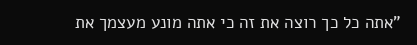"אתה כל כך רוצה את זה כי אתה מונע מעצמך את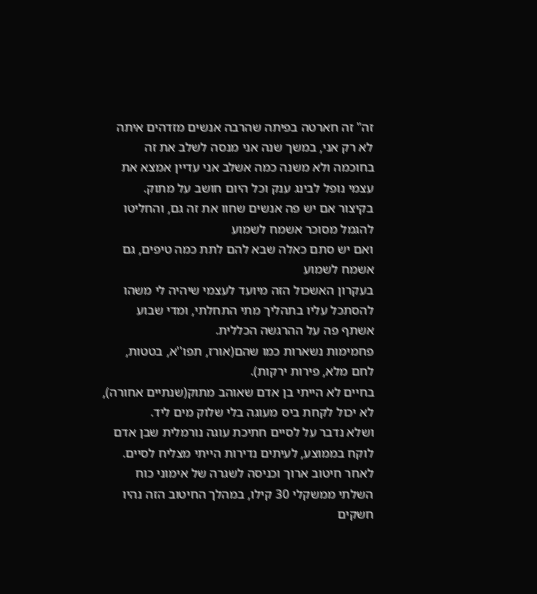זה" זה חארטה בפיתה שהרבה אנשים מזדהים איתה לא רק אני, במשך שנה אני מנסה לשלב את זה בחוכמה ולא משנה כמה אשלב אני עדיין אמצא את עצמי נופל לבינג ענק וכל היום חושב על מתוק.
בקיצור אם יש פה אנשים שחוו את זה גם, והחליטו להגמל מסוכר אשמח לשמוע
ואם יש סתם כאלה שבא להם לתת כמה טיפים, גם אשמח לשמוע
בעקרון האשכול הזה מיועד לעצמי שיהיה לי משהו להסתכל עליו בתהליך מתי התחלתי, ומדי שבוע אשתף פה על ההרגשה הכללית.
פחמימות נשארות כמו שהם(אורז, תפו''א, בטטות, לחם מלא, פירות ירקות).
בחיים לא הייתי בן אדם שאוהב מתוק(שנתיים אחורה), לא יכול לקחת ביס מעוגה בלי שלוק מים ליד.
ושלא נדבר על לסיים חתיכת עוגה נורמלית שבן אדם לוקח בממוצע, לעיתים נדירות הייתי מצליח לסיים.
לאחר חיטוב ארוך וכניסה לשגרה של אימוני כוח השלתי ממשקלי 30 קילו, במהלך החיטוב הזה נהיו חשקים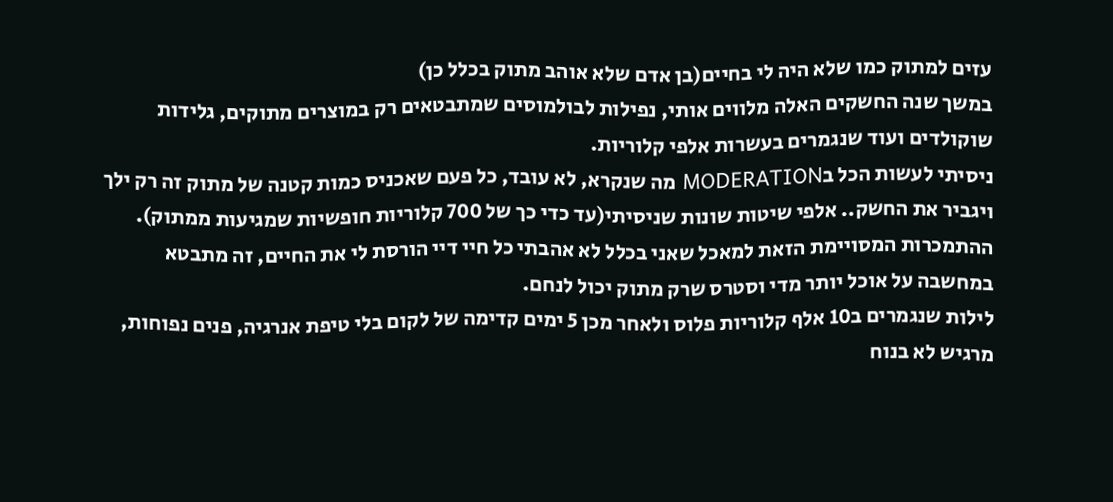עזים למתוק כמו שלא היה לי בחיים(בן אדם שלא אוהב מתוק בכלל כן)
במשך שנה החשקים האלה מלווים אותי, נפילות לבולמוסים שמתבטאים רק במוצרים מתוקים, גלידות שוקולדים ועוד שנגמרים בעשרות אלפי קלוריות.
ניסיתי לעשות הכל בMODERATION מה שנקרא, לא עובד, כל פעם שאכניס כמות קטנה של מתוק זה רק ילך ויגביר את החשק.. אלפי שיטות שונות שניסיתי(עד כדי כך של 700 קלוריות חופשיות שמגיעות ממתוק).
ההתמכרות המסויימת הזאת למאכל שאני בכלל לא אהבתי כל חיי דיי הורסת לי את החיים, זה מתבטא במחשבה על אוכל יותר מדי וסטרס שרק מתוק יכול לנחם.
לילות שנגמרים ב10 אלף קלוריות פלוס ולאחר מכן 5 ימים קדימה של לקום בלי טיפת אנרגיה, פנים נפוחות, מרגיש לא בנוח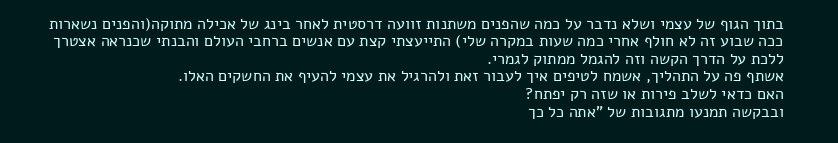בתוך הגוף של עצמי ושלא נדבר על כמה שהפנים משתנות זוועה דרסטית לאחר בינג של אכילה מתוקה(והפנים נשארות ככה שבוע זה לא חולף אחרי כמה שעות במקרה שלי) התייעצתי קצת עם אנשים ברחבי העולם והבנתי שכנראה אצטרך ללכת על הדרך הקשה וזה להגמל ממתוק לגמרי.
אשתף פה על התהליך, אשמח לטיפים איך לעבור זאת ולהרגיל את עצמי להעיף את החשקים האלו.
האם כדאי לשלב פירות או שזה רק יפתח?
ובבקשה תמנעו מתגובות של "אתה כל כך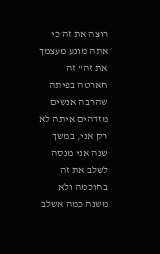רוצה את זה כי אתה מונע מעצמך את זה" זה חארטה בפיתה שהרבה אנשים מזדהים איתה לא רק אני, במשך שנה אני מנסה לשלב את זה בחוכמה ולא משנה כמה אשלב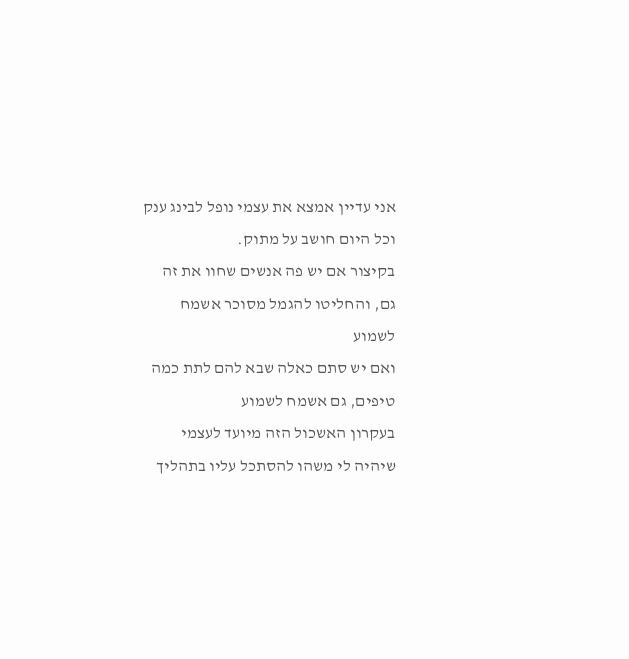אני עדיין אמצא את עצמי נופל לבינג ענק וכל היום חושב על מתוק.
בקיצור אם יש פה אנשים שחוו את זה גם, והחליטו להגמל מסוכר אשמח לשמוע
ואם יש סתם כאלה שבא להם לתת כמה טיפים, גם אשמח לשמוע
בעקרון האשכול הזה מיועד לעצמי שיהיה לי משהו להסתכל עליו בתהליך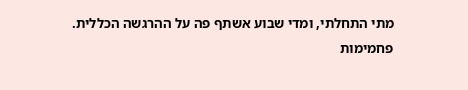מתי התחלתי, ומדי שבוע אשתף פה על ההרגשה הכללית.
פחמימות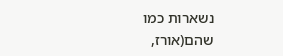נשארות כמו שהם(אורז,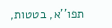תפו''א, בטטות,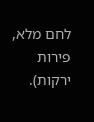לחם מלא, פירות ירקות).